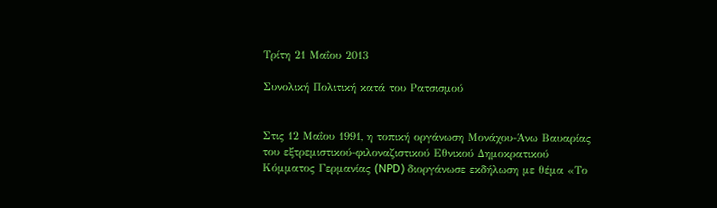Τρίτη 21 Μαΐου 2013

Συνολική Πολιτική κατά του Ρατσισμού


Στις 12 Μαΐου 1991, η τοπική οργάνωση Μονάχου-Άνω Βαυαρίας του εξτρεμιστικού-φιλοναζιστικού Εθνικού Δημοκρατικού Κόμματος Γερμανίας (NPD) διοργάνωσε εκδήλωση με θέμα «Το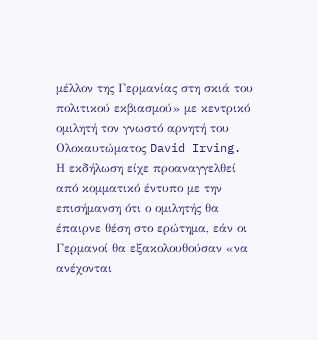μέλλον της Γερμανίας στη σκιά του πολιτικού εκβιασμού» με κεντρικό ομιλητή τον γνωστό αρνητή του Ολοκαυτώματος David Irving. Η εκδήλωση είχε προαναγγελθεί από κομματικό έντυπο με την επισήμανση ότι ο ομιλητής θα έπαιρνε θέση στο ερώτημα, εάν οι Γερμανοί θα εξακολουθούσαν «να ανέχονται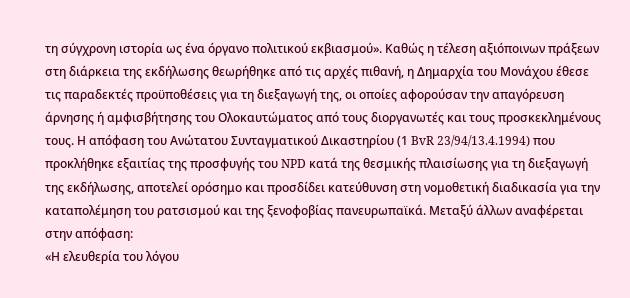τη σύγχρονη ιστορία ως ένα όργανο πολιτικού εκβιασμού». Καθώς η τέλεση αξιόποινων πράξεων στη διάρκεια της εκδήλωσης θεωρήθηκε από τις αρχές πιθανή, η Δημαρχία του Μονάχου έθεσε τις παραδεκτές προϋποθέσεις για τη διεξαγωγή της, οι οποίες αφορούσαν την απαγόρευση άρνησης ή αμφισβήτησης του Ολοκαυτώματος από τους διοργανωτές και τους προσκεκλημένους τους. Η απόφαση του Ανώτατου Συνταγματικού Δικαστηρίου (1 BvR 23/94/13.4.1994) που προκλήθηκε εξαιτίας της προσφυγής του NPD κατά της θεσμικής πλαισίωσης για τη διεξαγωγή της εκδήλωσης, αποτελεί ορόσημο και προσδίδει κατεύθυνση στη νομοθετική διαδικασία για την καταπολέμηση του ρατσισμού και της ξενοφοβίας πανευρωπαϊκά. Μεταξύ άλλων αναφέρεται στην απόφαση:
«Η ελευθερία του λόγου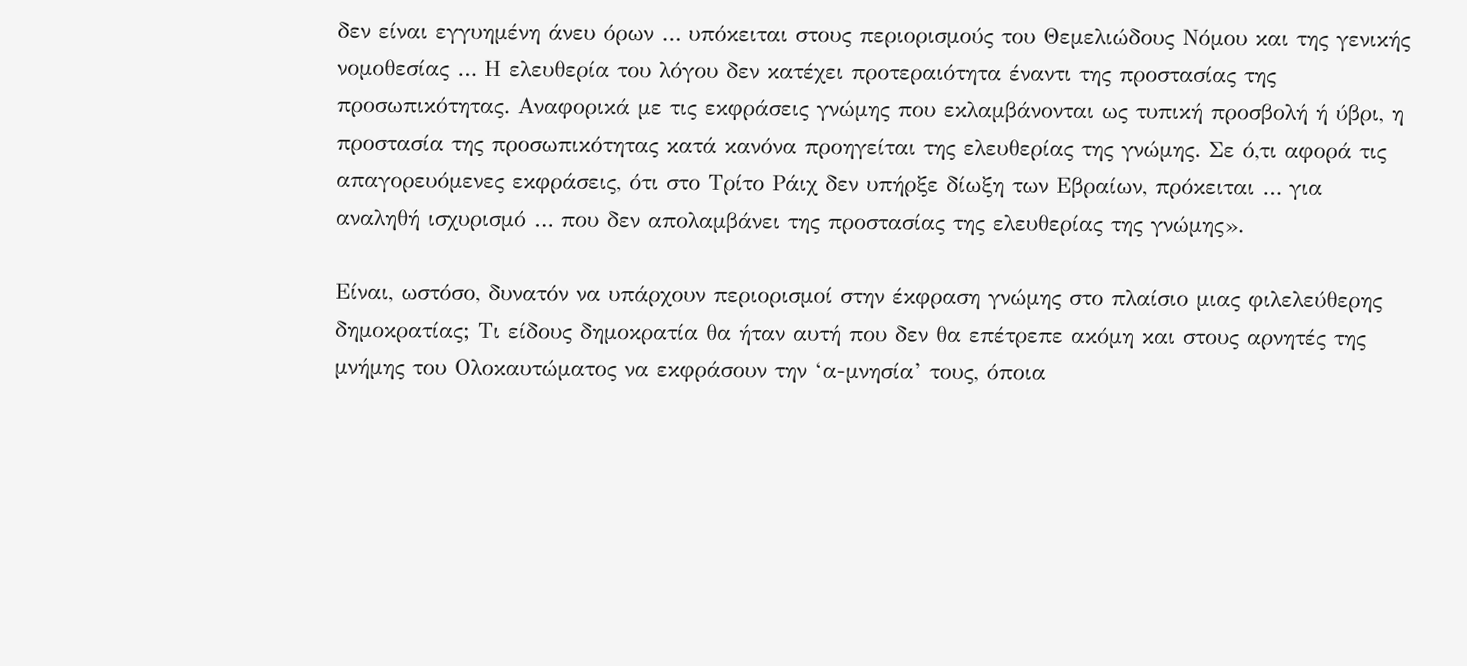δεν είναι εγγυημένη άνευ όρων … υπόκειται στους περιορισμούς του Θεμελιώδους Νόμου και της γενικής νομοθεσίας … Η ελευθερία του λόγου δεν κατέχει προτεραιότητα έναντι της προστασίας της προσωπικότητας. Αναφορικά με τις εκφράσεις γνώμης που εκλαμβάνονται ως τυπική προσβολή ή ύβρι, η προστασία της προσωπικότητας κατά κανόνα προηγείται της ελευθερίας της γνώμης. Σε ό,τι αφορά τις απαγορευόμενες εκφράσεις, ότι στο Τρίτο Ράιχ δεν υπήρξε δίωξη των Εβραίων, πρόκειται … για αναληθή ισχυρισμό … που δεν απολαμβάνει της προστασίας της ελευθερίας της γνώμης».

Είναι, ωστόσο, δυνατόν να υπάρχουν περιορισμοί στην έκφραση γνώμης στο πλαίσιο μιας φιλελεύθερης δημοκρατίας; Τι είδους δημοκρατία θα ήταν αυτή που δεν θα επέτρεπε ακόμη και στους αρνητές της μνήμης του Ολοκαυτώματος να εκφράσουν την ‘α-μνησία’ τους, όποια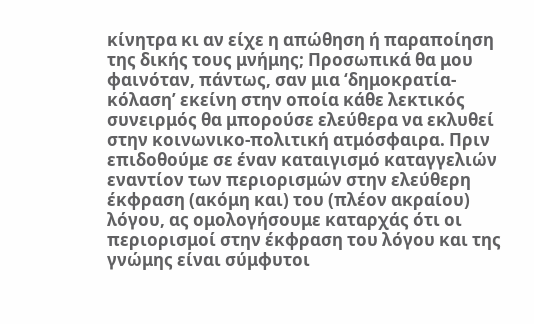κίνητρα κι αν είχε η απώθηση ή παραποίηση της δικής τους μνήμης; Προσωπικά θα μου φαινόταν, πάντως, σαν μια ‘δημοκρατία-κόλαση’ εκείνη στην οποία κάθε λεκτικός συνειρμός θα μπορούσε ελεύθερα να εκλυθεί στην κοινωνικο-πολιτική ατμόσφαιρα. Πριν επιδοθούμε σε έναν καταιγισμό καταγγελιών εναντίον των περιορισμών στην ελεύθερη έκφραση (ακόμη και) του (πλέον ακραίου) λόγου, ας ομολογήσουμε καταρχάς ότι οι περιορισμοί στην έκφραση του λόγου και της γνώμης είναι σύμφυτοι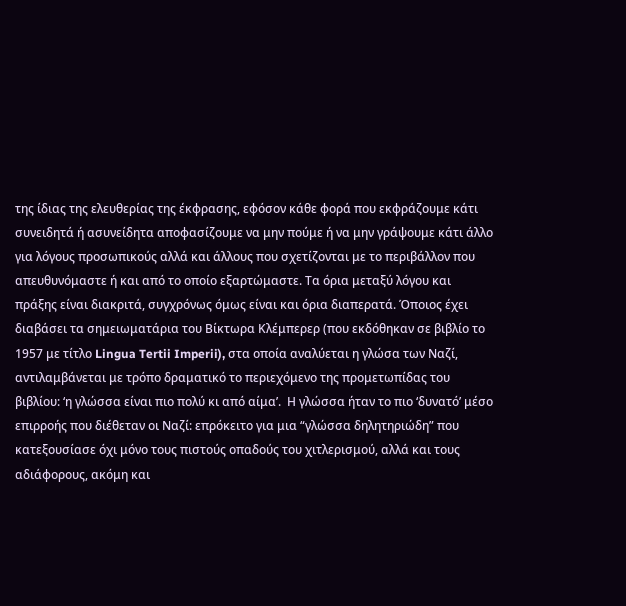της ίδιας της ελευθερίας της έκφρασης, εφόσον κάθε φορά που εκφράζουμε κάτι συνειδητά ή ασυνείδητα αποφασίζουμε να μην πούμε ή να μην γράψουμε κάτι άλλο για λόγους προσωπικούς αλλά και άλλους που σχετίζονται με το περιβάλλον που απευθυνόμαστε ή και από το οποίο εξαρτώμαστε. Τα όρια μεταξύ λόγου και πράξης είναι διακριτά, συγχρόνως όμως είναι και όρια διαπερατά. Όποιος έχει διαβάσει τα σημειωματάρια του Βίκτωρα Κλέμπερερ (που εκδόθηκαν σε βιβλίο το 1957 με τίτλο Lingua Tertii Imperii), στα οποία αναλύεται η γλώσα των Ναζί, αντιλαμβάνεται με τρόπο δραματικό το περιεχόμενο της προμετωπίδας του βιβλίου: ‘η γλώσσα είναι πιο πολύ κι από αίμα’.  Η γλώσσα ήταν το πιο ‘δυνατό’ μέσο επιρροής που διέθεταν οι Ναζί: επρόκειτο για μια “γλώσσα δηλητηριώδη” που κατεξουσίασε όχι μόνο τους πιστούς οπαδούς του χιτλερισμού, αλλά και τους αδιάφορους, ακόμη και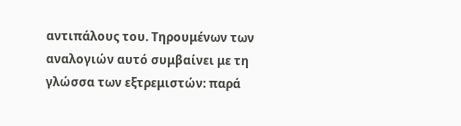αντιπάλους του. Τηρουμένων των αναλογιών αυτό συμβαίνει με τη γλώσσα των εξτρεμιστών: παρά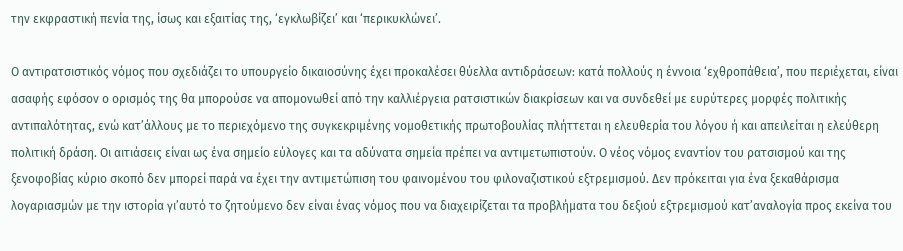την εκφραστική πενία της, ίσως και εξαιτίας της, ‘εγκλωβίζει’ και ‘περικυκλώνει’.

Ο αντιρατσιστικός νόμος που σχεδιάζει το υπουργείο δικαιοσύνης έχει προκαλέσει θύελλα αντιδράσεων: κατά πολλούς η έννοια ‘εχθροπάθεια’, που περιέχεται, είναι ασαφής εφόσον ο ορισμός της θα μπορούσε να απομονωθεί από την καλλιέργεια ρατσιστικών διακρίσεων και να συνδεθεί με ευρύτερες μορφές πολιτικής αντιπαλότητας, ενώ κατ’άλλους με το περιεχόμενο της συγκεκριμένης νομοθετικής πρωτοβουλίας πλήττεται η ελευθερία του λόγου ή και απειλείται η ελεύθερη πολιτική δράση. Οι αιτιάσεις είναι ως ένα σημείο εύλογες και τα αδύνατα σημεία πρέπει να αντιμετωπιστούν. Ο νέος νόμος εναντίον του ρατσισμού και της ξενοφοβίας κύριο σκοπό δεν μπορεί παρά να έχει την αντιμετώπιση του φαινομένου του φιλοναζιστικού εξτρεμισμού. Δεν πρόκειται για ένα ξεκαθάρισμα λογαριασμών με την ιστορία γι’αυτό το ζητούμενο δεν είναι ένας νόμος που να διαχειρίζεται τα προβλήματα του δεξιού εξτρεμισμού κατ’αναλογία προς εκείνα του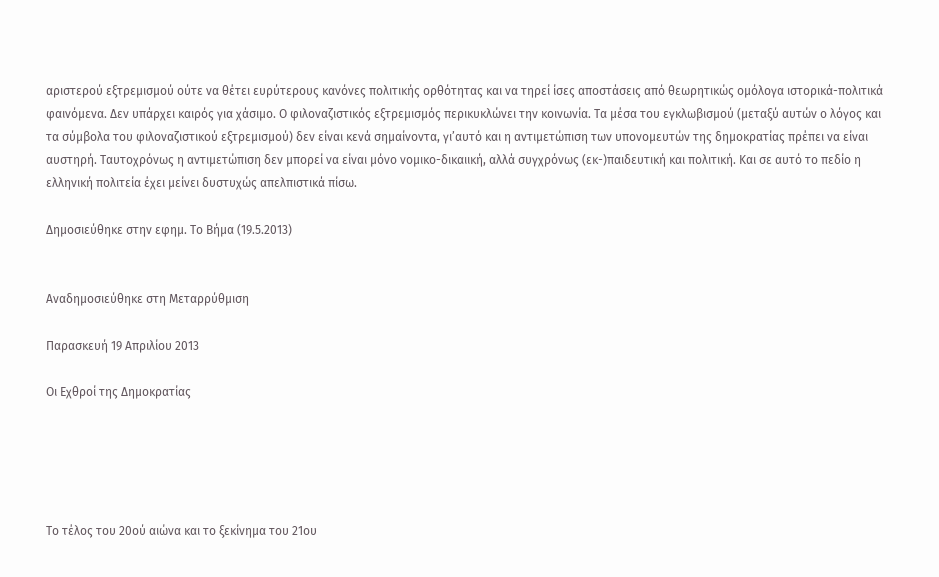αριστερού εξτρεμισμού ούτε να θέτει ευρύτερους κανόνες πολιτικής ορθότητας και να τηρεί ίσες αποστάσεις από θεωρητικώς ομόλογα ιστορικά-πολιτικά φαινόμενα. Δεν υπάρχει καιρός για χάσιμο. Ο φιλοναζιστικός εξτρεμισμός περικυκλώνει την κοινωνία. Τα μέσα του εγκλωβισμού (μεταξύ αυτών ο λόγος και τα σύμβολα του φιλοναζιστικού εξτρεμισμού) δεν είναι κενά σημαίνοντα, γι’αυτό και η αντιμετώπιση των υπονομευτών της δημοκρατίας πρέπει να είναι αυστηρή. Ταυτοχρόνως η αντιμετώπιση δεν μπορεί να είναι μόνο νομικο-δικαιική, αλλά συγχρόνως (εκ-)παιδευτική και πολιτική. Και σε αυτό το πεδίο η ελληνική πολιτεία έχει μείνει δυστυχώς απελπιστικά πίσω.

Δημοσιεύθηκε στην εφημ. Το Βήμα (19.5.2013)


Αναδημοσιεύθηκε στη Μεταρρύθμιση

Παρασκευή 19 Απριλίου 2013

Οι Εχθροί της Δημοκρατίας





Το τέλος του 20ού αιώνα και το ξεκίνημα του 21ου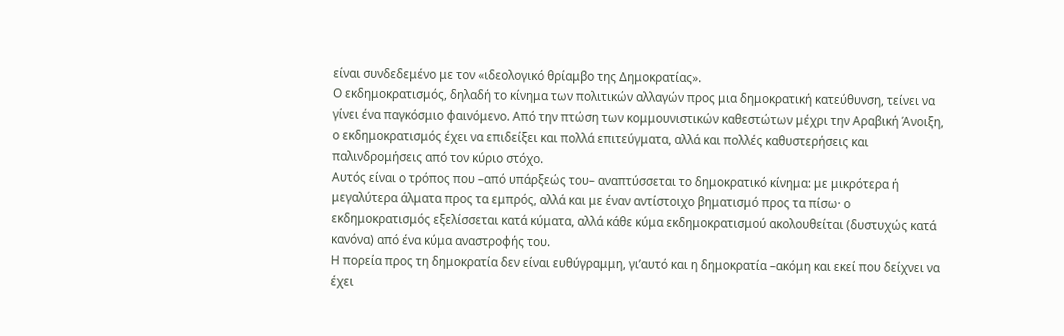είναι συνδεδεμένο με τον «ιδεολογικό θρίαμβο της Δημοκρατίας».
Ο εκδημοκρατισμός, δηλαδή το κίνημα των πολιτικών αλλαγών προς μια δημοκρατική κατεύθυνση, τείνει να γίνει ένα παγκόσμιο φαινόμενο. Από την πτώση των κομμουνιστικών καθεστώτων μέχρι την Αραβική Άνοιξη, ο εκδημοκρατισμός έχει να επιδείξει και πολλά επιτεύγματα, αλλά και πολλές καθυστερήσεις και παλινδρομήσεις από τον κύριο στόχο.
Αυτός είναι ο τρόπος που –από υπάρξεώς του– αναπτύσσεται το δημοκρατικό κίνημα: με μικρότερα ή μεγαλύτερα άλματα προς τα εμπρός, αλλά και με έναν αντίστοιχο βηματισμό προς τα πίσω· ο εκδημοκρατισμός εξελίσσεται κατά κύματα, αλλά κάθε κύμα εκδημοκρατισμού ακολουθείται (δυστυχώς κατά κανόνα) από ένα κύμα αναστροφής του.
Η πορεία προς τη δημοκρατία δεν είναι ευθύγραμμη, γι’αυτό και η δημοκρατία –ακόμη και εκεί που δείχνει να έχει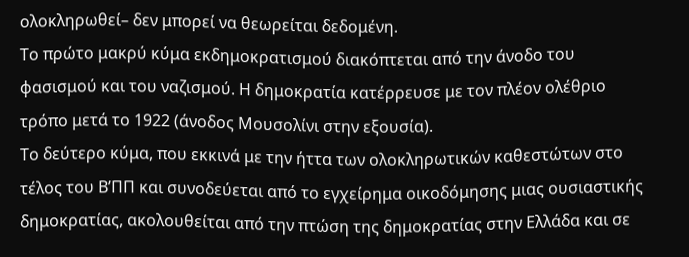ολοκληρωθεί– δεν μπορεί να θεωρείται δεδομένη.
Το πρώτο μακρύ κύμα εκδημοκρατισμού διακόπτεται από την άνοδο του φασισμού και του ναζισμού. Η δημοκρατία κατέρρευσε με τον πλέον ολέθριο τρόπο μετά το 1922 (άνοδος Μουσολίνι στην εξουσία).
Το δεύτερο κύμα, που εκκινά με την ήττα των ολοκληρωτικών καθεστώτων στο τέλος του Β’ΠΠ και συνοδεύεται από το εγχείρημα οικοδόμησης μιας ουσιαστικής δημοκρατίας, ακολουθείται από την πτώση της δημοκρατίας στην Ελλάδα και σε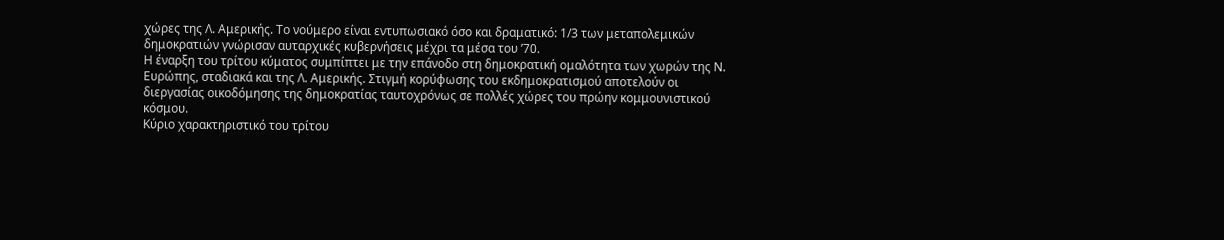χώρες της Λ. Αμερικής. Το νούμερο είναι εντυπωσιακό όσο και δραματικό: 1/3 των μεταπολεμικών δημοκρατιών γνώρισαν αυταρχικές κυβερνήσεις μέχρι τα μέσα του ’70.
Η έναρξη του τρίτου κύματος συμπίπτει με την επάνοδο στη δημοκρατική ομαλότητα των χωρών της Ν. Ευρώπης, σταδιακά και της Λ. Αμερικής. Στιγμή κορύφωσης του εκδημοκρατισμού αποτελούν οι διεργασίας οικοδόμησης της δημοκρατίας ταυτοχρόνως σε πολλές χώρες του πρώην κομμουνιστικού κόσμου.
Κύριο χαρακτηριστικό του τρίτου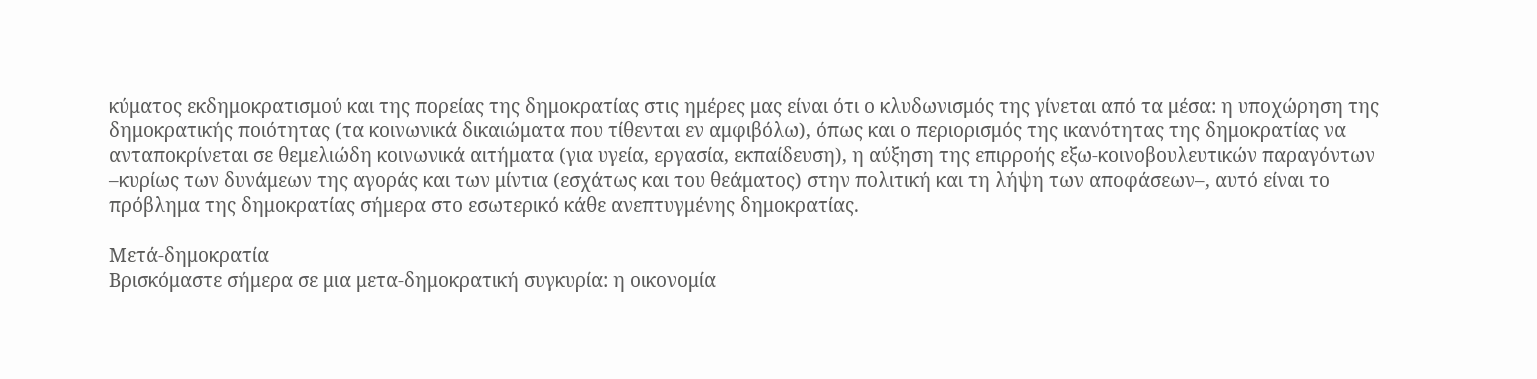κύματος εκδημοκρατισμού και της πορείας της δημοκρατίας στις ημέρες μας είναι ότι ο κλυδωνισμός της γίνεται από τα μέσα: η υποχώρηση της δημοκρατικής ποιότητας (τα κοινωνικά δικαιώματα που τίθενται εν αμφιβόλω), όπως και ο περιορισμός της ικανότητας της δημοκρατίας να ανταποκρίνεται σε θεμελιώδη κοινωνικά αιτήματα (για υγεία, εργασία, εκπαίδευση), η αύξηση της επιρροής εξω-κοινοβουλευτικών παραγόντων –κυρίως των δυνάμεων της αγοράς και των μίντια (εσχάτως και του θεάματος) στην πολιτική και τη λήψη των αποφάσεων–, αυτό είναι το πρόβλημα της δημοκρατίας σήμερα στο εσωτερικό κάθε ανεπτυγμένης δημοκρατίας.

Μετά-δημοκρατία
Βρισκόμαστε σήμερα σε μια μετα-δημοκρατική συγκυρία: η οικονομία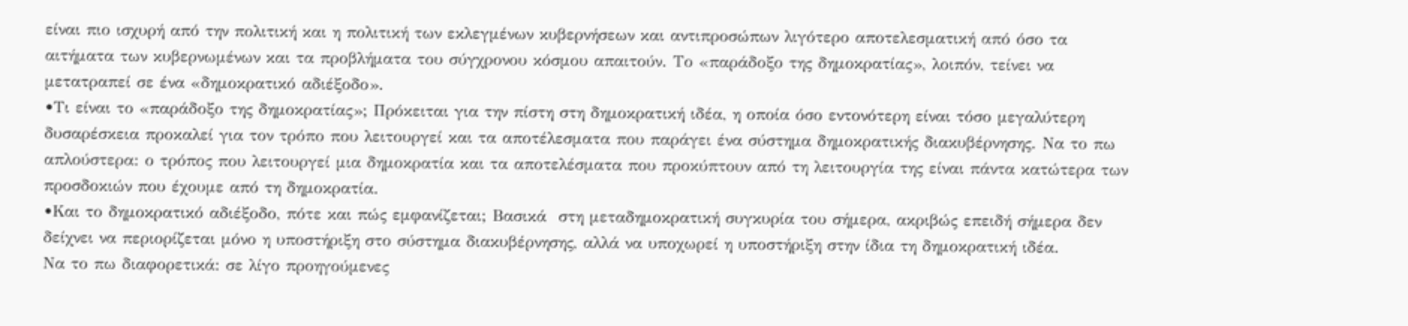είναι πιο ισχυρή από την πολιτική και η πολιτική των εκλεγμένων κυβερνήσεων και αντιπροσώπων λιγότερο αποτελεσματική από όσο τα αιτήματα των κυβερνωμένων και τα προβλήματα του σύγχρονου κόσμου απαιτούν. Το «παράδοξο της δημοκρατίας», λοιπόν, τείνει να μετατραπεί σε ένα «δημοκρατικό αδιέξοδο».
•Τι είναι το «παράδοξο της δημοκρατίας»; Πρόκειται για την πίστη στη δημοκρατική ιδέα, η οποία όσο εντονότερη είναι τόσο μεγαλύτερη δυσαρέσκεια προκαλεί για τον τρόπο που λειτουργεί και τα αποτέλεσματα που παράγει ένα σύστημα δημοκρατικής διακυβέρνησης. Να το πω απλούστερα: ο τρόπος που λειτουργεί μια δημοκρατία και τα αποτελέσματα που προκύπτουν από τη λειτουργία της είναι πάντα κατώτερα των προσδοκιών που έχουμε από τη δημοκρατία.
•Και το δημοκρατικό αδιέξοδο, πότε και πώς εμφανίζεται; Βασικά  στη μεταδημοκρατική συγκυρία του σήμερα, ακριβώς επειδή σήμερα δεν δείχνει να περιορίζεται μόνο η υποστήριξη στο σύστημα διακυβέρνησης, αλλά να υποχωρεί η υποστήριξη στην ίδια τη δημοκρατική ιδέα.
Να το πω διαφορετικά: σε λίγο προηγούμενες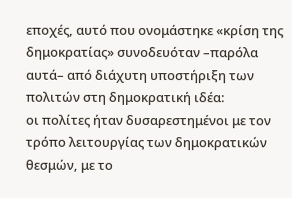εποχές, αυτό που ονομάστηκε «κρίση της δημοκρατίας» συνοδευόταν –παρόλα αυτά– από διάχυτη υποστήριξη των πολιτών στη δημοκρατική ιδέα:
οι πολίτες ήταν δυσαρεστημένοι με τον τρόπο λειτουργίας των δημοκρατικών θεσμών, με το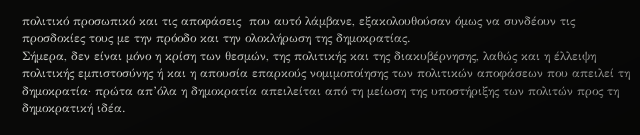πολιτικό προσωπικό και τις αποφάσεις  που αυτό λάμβανε, εξακολουθούσαν όμως να συνδέουν τις προσδοκίες τους με την πρόοδο και την ολοκλήρωση της δημοκρατίας.
Σήμερα, δεν είναι μόνο η κρίση των θεσμών, της πολιτικής και της διακυβέρνησης, λαθώς και η έλλειψη πολιτικής εμπιστοσύνης ή και η απουσία επαρκούς νομιμοποίησης των πολιτικών αποφάσεων που απειλεί τη δημοκρατία· πρώτα απ’όλα η δημοκρατία απειλείται από τη μείωση της υποστήριξης των πολιτών προς τη δημοκρατική ιδέα.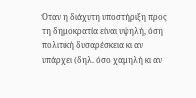Όταν η διάχυτη υποστήριξη προς τη δημοκρατία είναι υψηλή, όση πολιτική δυσαρέσκεια κι αν υπάρχει (δηλ. όσο χαμηλή κι αν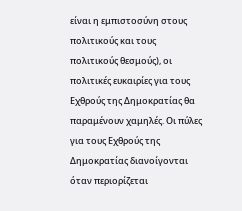είναι η εμπιστοσύνη στους πολιτικούς και τους πολιτικούς θεσμούς), οι πολιτικές ευκαιρίες για τους Εχθρούς της Δημοκρατίας θα παραμένουν χαμηλές. Οι πύλες για τους Εχθρούς της Δημοκρατίας διανοίγονται όταν περιορίζεται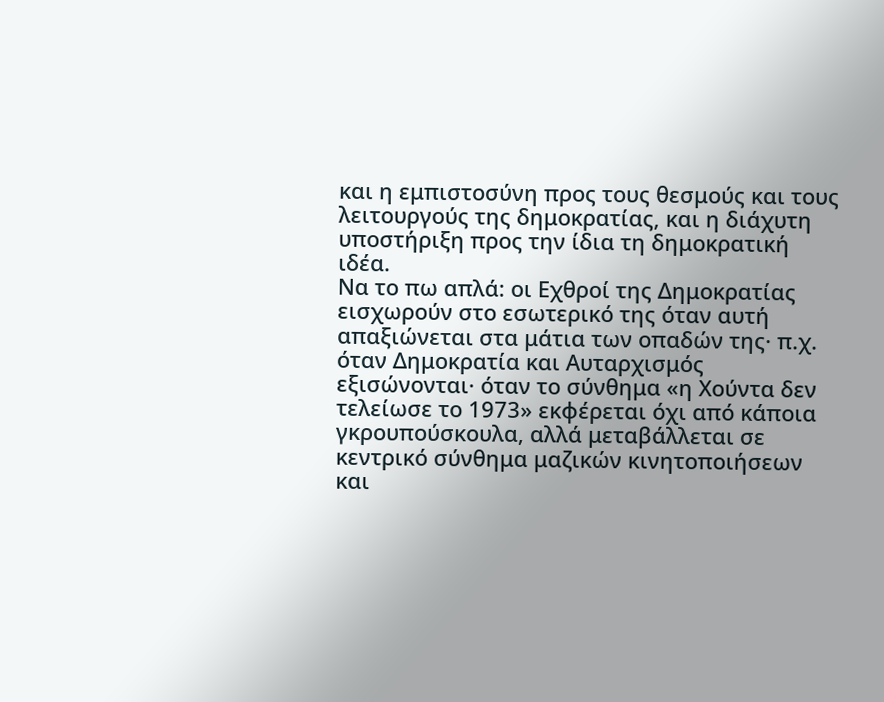και η εμπιστοσύνη προς τους θεσμούς και τους λειτουργούς της δημοκρατίας, και η διάχυτη υποστήριξη προς την ίδια τη δημοκρατική ιδέα.
Να το πω απλά: οι Εχθροί της Δημοκρατίας εισχωρούν στο εσωτερικό της όταν αυτή απαξιώνεται στα μάτια των οπαδών της· π.χ. όταν Δημοκρατία και Αυταρχισμός εξισώνονται· όταν το σύνθημα «η Χούντα δεν τελείωσε το 1973» εκφέρεται όχι από κάποια γκρουπούσκουλα, αλλά μεταβάλλεται σε κεντρικό σύνθημα μαζικών κινητοποιήσεων και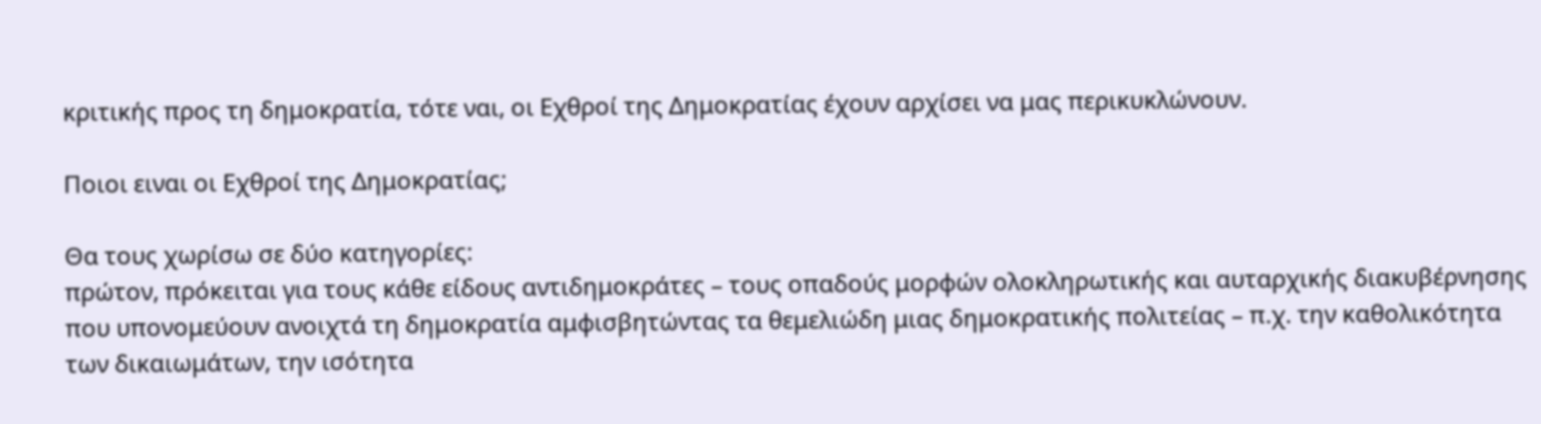κριτικής προς τη δημοκρατία, τότε ναι, οι Εχθροί της Δημοκρατίας έχουν αρχίσει να μας περικυκλώνουν.

Ποιοι ειναι οι Εχθροί της Δημοκρατίας;

Θα τους χωρίσω σε δύο κατηγορίες:
πρώτον, πρόκειται για τους κάθε είδους αντιδημοκράτες – τους οπαδούς μορφών ολοκληρωτικής και αυταρχικής διακυβέρνησης που υπονομεύουν ανοιχτά τη δημοκρατία αμφισβητώντας τα θεμελιώδη μιας δημοκρατικής πολιτείας – π.χ. την καθολικότητα των δικαιωμάτων, την ισότητα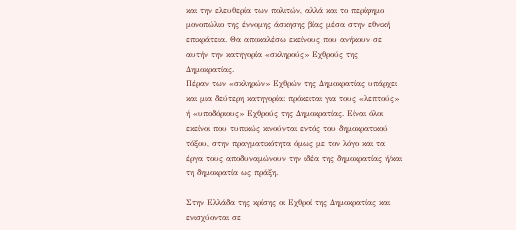και την ελευθερία των πολιτών, αλλά και το περίφημο μονοπώλιο της έννομης άσκησης βίας μέσα στην εθνική επικράτεια. Θα αποκαλέσω εκείνους που ανήκουν σε αυτήν την κατηγορία «σκληρούς» Εχθρούς της Δημοκρατίας.
Πέραν των «σκληρών» Εχθρών της Δημοκρατίας υπάρχει και μια δεύτερη κατηγορία: πρόκειται για τους «λεπτούς» ή «υποδόριους» Εχθρούς της Δημοκρατίας. Είναι όλοι εκείνοι που τυπικώς κινούνται εντός του δημοκρατικού τόξου, στην πραγματικότητα όμως με τον λόγο και τα έργα τους αποδυναμώνουν την ιδέα της δημοκρατίας ή/και τη δημοκρατία ως πράξη.

Στην Ελλάδα της κρίσης οι Εχθροί της Δημοκρατίας και ενισχύονται σε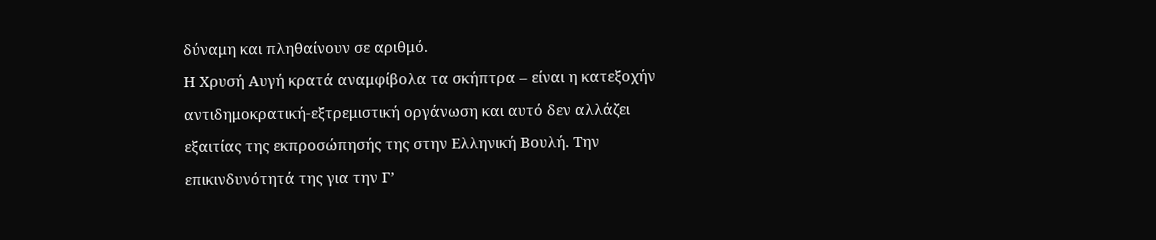δύναμη και πληθαίνουν σε αριθμό.
Η Χρυσή Αυγή κρατά αναμφίβολα τα σκήπτρα – είναι η κατεξοχήν αντιδημοκρατική-εξτρεμιστική οργάνωση και αυτό δεν αλλάζει εξαιτίας της εκπροσώπησής της στην Ελληνική Βουλή. Την επικινδυνότητά της για την Γ’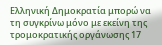Ελληνική Δημοκρατία μπορώ να τη συγκρίνω μόνο με εκείνη της τρομοκρατικής οργάνωσης 17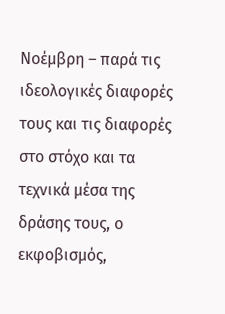Νοέμβρη – παρά τις ιδεολογικές διαφορές τους και τις διαφορές στο στόχο και τα τεχνικά μέσα της δράσης τους, ο εκφοβισμός,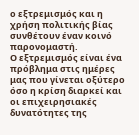ο εξτρεμισμός και η χρήση πολιτικής βίας συνθέτουν έναν κοινό παρονομαστή.
Ο εξτρεμισμός είναι ένα πρόβλημα στις ημέρες μας που γίνεται οξύτερο όσο η κρίση διαρκεί και οι επιχειρησιακές δυνατότητες της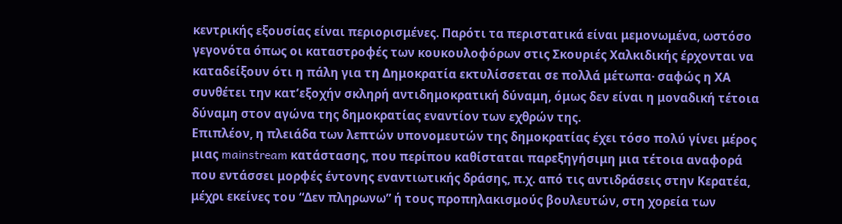κεντρικής εξουσίας είναι περιορισμένες. Παρότι τα περιστατικά είναι μεμονωμένα, ωστόσο γεγονότα όπως οι καταστροφές των κουκουλοφόρων στις Σκουριές Χαλκιδικής έρχονται να καταδείξουν ότι η πάλη για τη Δημοκρατία εκτυλίσσεται σε πολλά μέτωπα· σαφώς η ΧΑ συνθέτει την κατ’εξοχήν σκληρή αντιδημοκρατική δύναμη, όμως δεν είναι η μοναδική τέτοια δύναμη στον αγώνα της δημοκρατίας εναντίον των εχθρών της.
Επιπλέον, η πλειάδα των λεπτών υπονομευτών της δημοκρατίας έχει τόσο πολύ γίνει μέρος μιας mainstream κατάστασης, που περίπου καθίσταται παρεξηγήσιμη μια τέτοια αναφορά που εντάσσει μορφές έντονης εναντιωτικής δράσης, π.χ. από τις αντιδράσεις στην Κερατέα, μέχρι εκείνες του “Δεν πληρωνω” ή τους προπηλακισμούς βουλευτών, στη χορεία των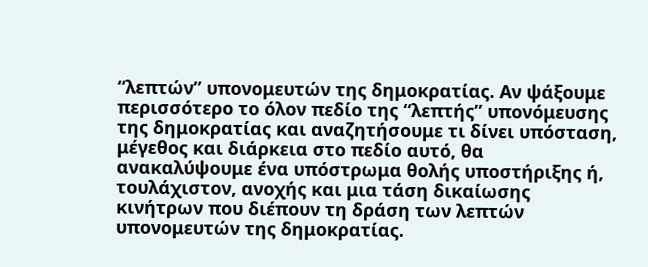“λεπτών” υπονομευτών της δημοκρατίας. Αν ψάξουμε περισσότερο το όλον πεδίο της “λεπτής” υπονόμευσης της δημοκρατίας και αναζητήσουμε τι δίνει υπόσταση, μέγεθος και διάρκεια στο πεδίο αυτό, θα ανακαλύψουμε ένα υπόστρωμα θολής υποστήριξης ή, τουλάχιστον, ανοχής και μια τάση δικαίωσης κινήτρων που διέπουν τη δράση των λεπτών υπονομευτών της δημοκρατίας.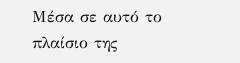Μέσα σε αυτό το πλαίσιο της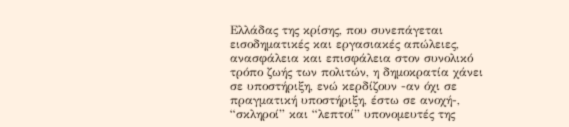Ελλάδας της κρίσης, που συνεπάγεται εισοδηματικές και εργασιακές απώλειες, ανασφάλεια και επισφάλεια στον συνολικό τρόπο ζωής των πολιτών, η δημοκρατία χάνει σε υποστήριξη, ενώ κερδίζουν -αν όχι σε πραγματική υποστήριξη, έστω σε ανοχή-, “σκληροί” και “λεπτοί” υπονομευτές της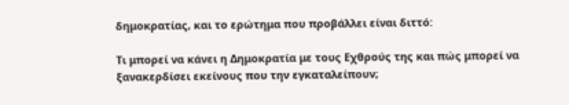δημοκρατίας, και το ερώτημα που προβάλλει είναι διττό:

Τι μπορεί να κάνει η Δημοκρατία με τους Εχθρούς της και πώς μπορεί να ξανακερδίσει εκείνους που την εγκαταλείπουν;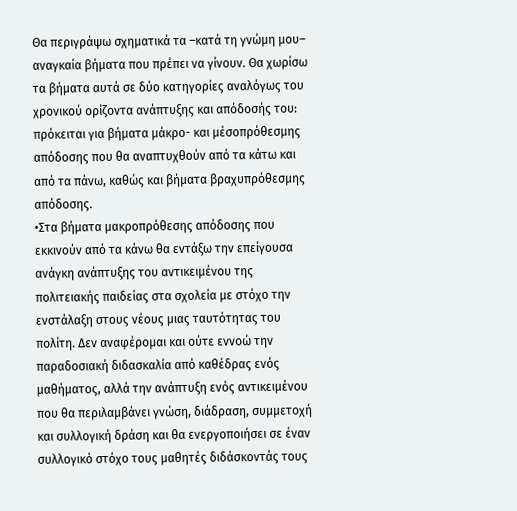Θα περιγράψω σχηματικά τα –κατά τη γνώμη μου– αναγκαία βήματα που πρέπει να γίνουν. Θα χωρίσω τα βήματα αυτά σε δύο κατηγορίες αναλόγως του χρονικού ορίζοντα ανάπτυξης και απόδοσής του: πρόκειται για βήματα μάκρο- και μέσοπρόθεσμης απόδοσης που θα αναπτυχθούν από τα κάτω και από τα πάνω, καθώς και βήματα βραχυπρόθεσμης απόδοσης.
•Στα βήματα μακροπρόθεσης απόδοσης που εκκινούν από τα κάνω θα εντάξω την επείγουσα ανάγκη ανάπτυξης του αντικειμένου της πολιτειακής παιδείας στα σχολεία με στόχο την ενστάλαξη στους νέους μιας ταυτότητας του πολίτη. Δεν αναφέρομαι και ούτε εννοώ την παραδοσιακή διδασκαλία από καθέδρας ενός μαθήματος, αλλά την ανάπτυξη ενός αντικειμένου που θα περιλαμβάνει γνώση, διάδραση, συμμετοχή και συλλογική δράση και θα ενεργοποιήσει σε έναν συλλογικό στόχο τους μαθητές διδάσκοντάς τους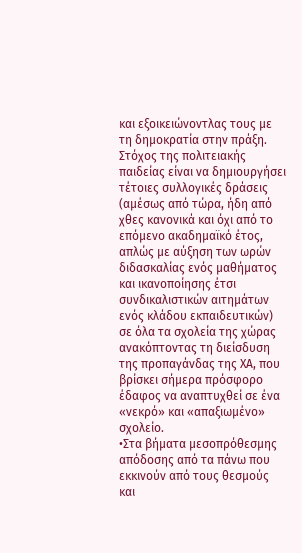και εξοικειώνοντλας τους με τη δημοκρατία στην πράξη.
Στόχος της πολιτειακής παιδείας είναι να δημιουργήσει τέτοιες συλλογικές δράσεις (αμέσως από τώρα, ήδη από χθες κανονικά και όχι από το επόμενο ακαδημαϊκό έτος, απλώς με αύξηση των ωρών διδασκαλίας ενός μαθήματος και ικανοποίησης έτσι συνδικαλιστικών αιτημάτων ενός κλάδου εκπαιδευτικών) σε όλα τα σχολεία της χώρας ανακόπτοντας τη διείσδυση της προπαγάνδας της ΧΑ, που βρίσκει σήμερα πρόσφορο έδαφος να αναπτυχθεί σε ένα «νεκρό» και «απαξιωμένο» σχολείο.
•Στα βήματα μεσοπρόθεσμης απόδοσης από τα πάνω που εκκινούν από τους θεσμούς και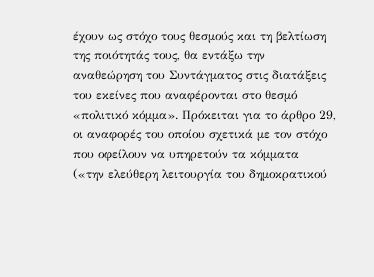έχουν ως στόχο τους θεσμούς και τη βελτίωση της ποιότητάς τους, θα εντάξω την αναθεώρηση του Συντάγματος στις διατάξεις του εκείνες που αναφέρονται στο θεσμό «πολιτικό κόμμα». Πρόκειται για το άρθρο 29, οι αναφορές του οποίου σχετικά με τον στόχο που οφείλουν να υπηρετούν τα κόμματα  («την ελεύθερη λειτουργία του δημοκρατικού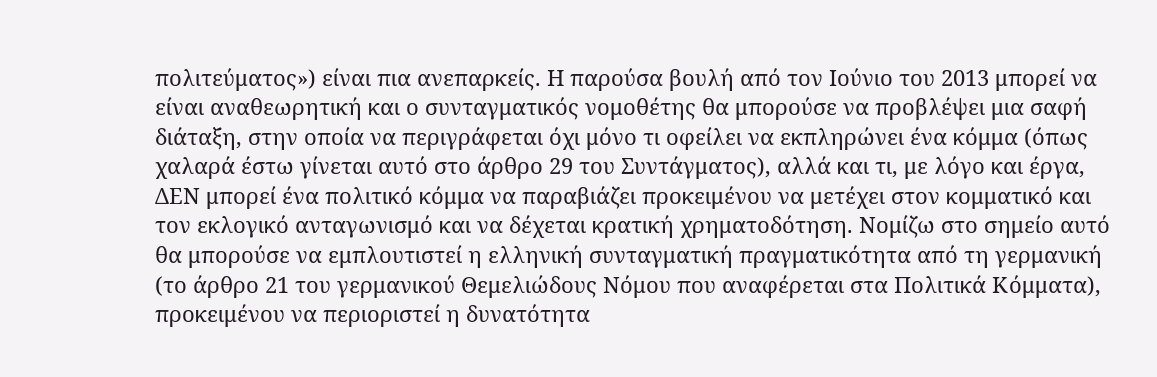πολιτεύματος») είναι πια ανεπαρκείς. Η παρούσα βουλή από τον Ιούνιο του 2013 μπορεί να είναι αναθεωρητική και ο συνταγματικός νομοθέτης θα μπορούσε να προβλέψει μια σαφή διάταξη, στην οποία να περιγράφεται όχι μόνο τι οφείλει να εκπληρώνει ένα κόμμα (όπως χαλαρά έστω γίνεται αυτό στο άρθρο 29 του Συντάγματος), αλλά και τι, με λόγο και έργα, ΔΕΝ μπορεί ένα πολιτικό κόμμα να παραβιάζει προκειμένου να μετέχει στον κομματικό και τον εκλογικό ανταγωνισμό και να δέχεται κρατική χρηματοδότηση. Νομίζω στο σημείο αυτό θα μπορούσε να εμπλουτιστεί η ελληνική συνταγματική πραγματικότητα από τη γερμανική (το άρθρο 21 του γερμανικού Θεμελιώδους Νόμου που αναφέρεται στα Πολιτικά Κόμματα), προκειμένου να περιοριστεί η δυνατότητα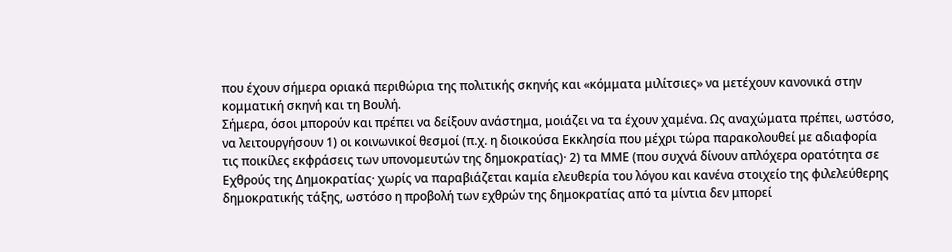που έχουν σήμερα οριακά περιθώρια της πολιτικής σκηνής και «κόμματα μιλίτσιες» να μετέχουν κανονικά στην κομματική σκηνή και τη Βουλή.
Σήμερα, όσοι μπορούν και πρέπει να δείξουν ανάστημα, μοιάζει να τα έχουν χαμένα. Ως αναχώματα πρέπει, ωστόσο, να λειτουργήσουν 1) οι κοινωνικοί θεσμοί (π.χ. η διοικούσα Εκκλησία που μέχρι τώρα παρακολουθεί με αδιαφορία τις ποικίλες εκφράσεις των υπονομευτών της δημοκρατίας)· 2) τα ΜΜΕ (που συχνά δίνουν απλόχερα ορατότητα σε Εχθρούς της Δημοκρατίας· χωρίς να παραβιάζεται καμία ελευθερία του λόγου και κανένα στοιχείο της φιλελεύθερης δημοκρατικής τάξης, ωστόσο η προβολή των εχθρών της δημοκρατίας από τα μίντια δεν μπορεί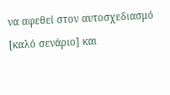να αφεθεί στον αυτοσχεδιασμό [καλό σενάριο] και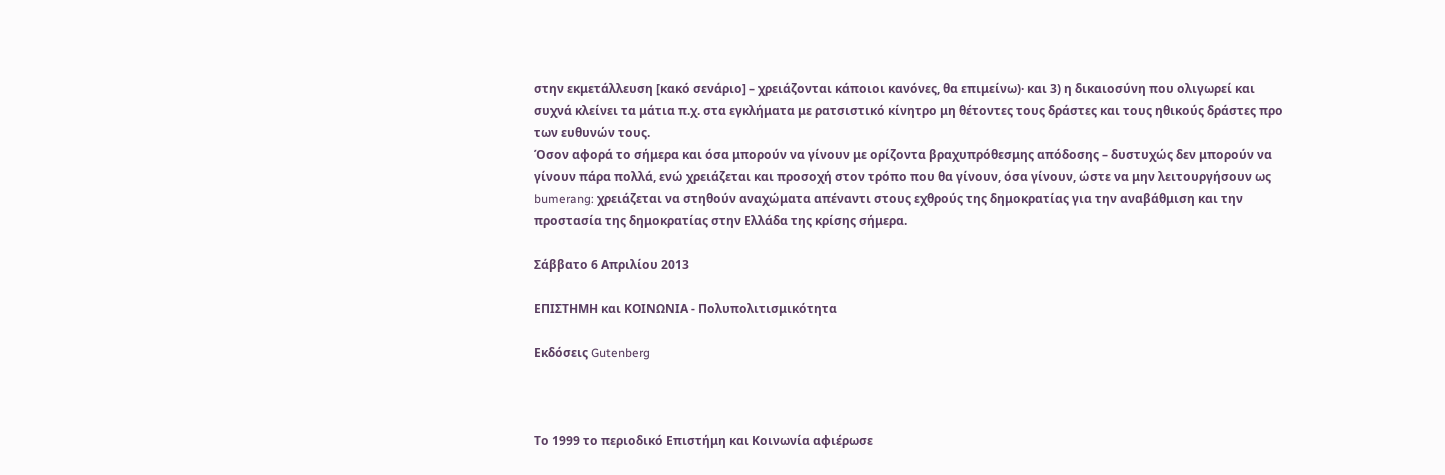στην εκμετάλλευση [κακό σενάριο] – χρειάζονται κάποιοι κανόνες, θα επιμείνω)· και 3) η δικαιοσύνη που ολιγωρεί και συχνά κλείνει τα μάτια π.χ. στα εγκλήματα με ρατσιστικό κίνητρο μη θέτοντες τους δράστες και τους ηθικούς δράστες προ των ευθυνών τους.
Όσον αφορά το σήμερα και όσα μπορούν να γίνουν με ορίζοντα βραχυπρόθεσμης απόδοσης – δυστυχώς δεν μπορούν να γίνουν πάρα πολλά, ενώ χρειάζεται και προσοχή στον τρόπο που θα γίνουν, όσα γίνουν, ώστε να μην λειτουργήσουν ως bumerang: χρειάζεται να στηθούν αναχώματα απέναντι στους εχθρούς της δημοκρατίας για την αναβάθμιση και την προστασία της δημοκρατίας στην Ελλάδα της κρίσης σήμερα.

Σάββατο 6 Απριλίου 2013

ΕΠΙΣΤΗΜΗ και ΚΟΙΝΩΝΙΑ - Πολυπολιτισμικότητα

Εκδόσεις Gutenberg



Το 1999 το περιοδικό Επιστήμη και Κοινωνία αφιέρωσε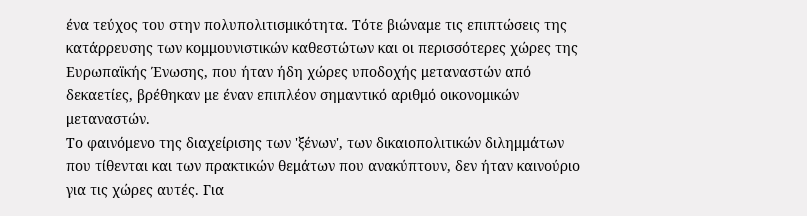ένα τεύχος του στην πολυπολιτισμικότητα. Τότε βιώναμε τις επιπτώσεις της κατάρρευσης των κομμουνιστικών καθεστώτων και οι περισσότερες χώρες της Ευρωπαϊκής Ένωσης, που ήταν ήδη χώρες υποδοχής μεταναστών από δεκαετίες, βρέθηκαν με έναν επιπλέον σημαντικό αριθμό οικονομικών μεταναστών.
Το φαινόμενο της διαχείρισης των 'ξένων', των δικαιοπολιτικών διλημμάτων που τίθενται και των πρακτικών θεμάτων που ανακύπτουν, δεν ήταν καινούριο για τις χώρες αυτές. Για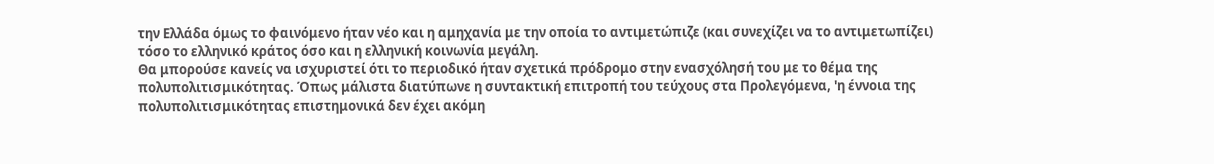την Ελλάδα όμως το φαινόμενο ήταν νέο και η αμηχανία με την οποία το αντιμετώπιζε (και συνεχίζει να το αντιμετωπίζει) τόσο το ελληνικό κράτος όσο και η ελληνική κοινωνία μεγάλη.
Θα μπορούσε κανείς να ισχυριστεί ότι το περιοδικό ήταν σχετικά πρόδρομο στην ενασχόλησή του με το θέμα της πολυπολιτισμικότητας. Όπως μάλιστα διατύπωνε η συντακτική επιτροπή του τεύχους στα Προλεγόμενα, 'η έννοια της πολυπολιτισμικότητας επιστημονικά δεν έχει ακόμη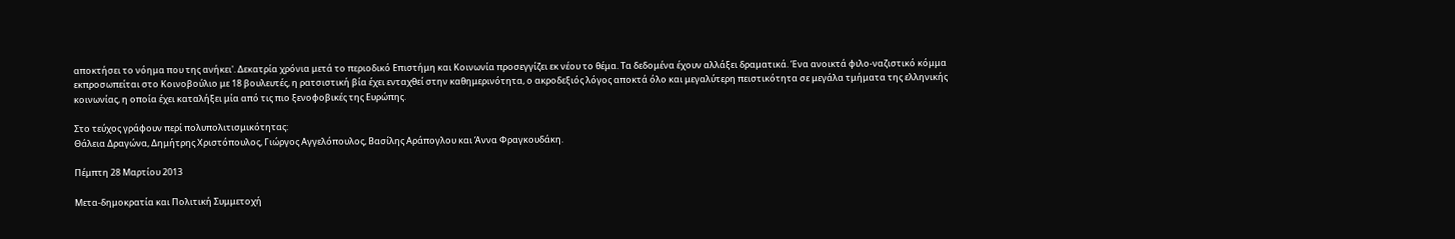αποκτήσει το νόημα που της ανήκει'. Δεκατρία χρόνια μετά το περιοδικό Επιστήμη και Κοινωνία προσεγγίζει εκ νέου το θέμα. Τα δεδομένα έχουν αλλάξει δραματικά. Ένα ανοικτά φιλο-ναζιστικό κόμμα εκπροσωπείται στο Κοινοβούλιο με 18 βουλευτές, η ρατσιστική βία έχει ενταχθεί στην καθημερινότητα, ο ακροδεξιός λόγος αποκτά όλο και μεγαλύτερη πειστικότητα σε μεγάλα τμήματα της ελληνικής κοινωνίας, η οποία έχει καταλήξει μία από τις πιο ξενοφοβικές της Ευρώπης.

Στο τεύχος γράφουν περί πολυπολιτισμικότητας:
Θάλεια Δραγώνα, Δημήτρης Χριστόπουλος, Γιώργος Αγγελόπουλος, Βασίλης Αράπογλου και Άννα Φραγκουδάκη.

Πέμπτη 28 Μαρτίου 2013

Μετα-δημοκρατία και Πολιτική Συμμετοχή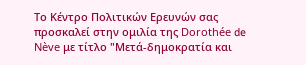Το Κέντρο Πολιτικών Ερευνών σας προσκαλεί στην ομιλία της Dorothée de Nève με τίτλο "Μετά-δημοκρατία και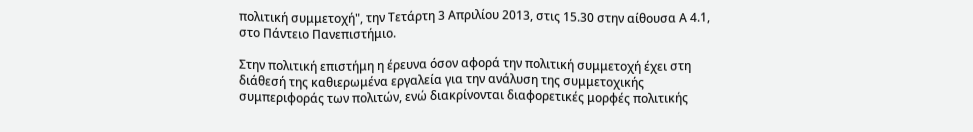πολιτική συμμετοχή", την Τετάρτη 3 Απριλίου 2013, στις 15.30 στην αίθουσα Α 4.1, στο Πάντειο Πανεπιστήμιο.

Στην πολιτική επιστήμη η έρευνα όσον αφορά την πολιτική συμμετοχή έχει στη διάθεσή της καθιερωμένα εργαλεία για την ανάλυση της συμμετοχικής συμπεριφοράς των πολιτών, ενώ διακρίνονται διαφορετικές μορφές πολιτικής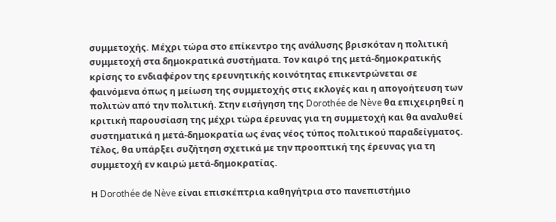συμμετοχής. Μέχρι τώρα στο επίκεντρο της ανάλυσης βρισκόταν η πολιτική συμμετοχή στα δημοκρατικά συστήματα. Τον καιρό της μετά-δημοκρατικής κρίσης το ενδιαφέρον της ερευνητικής κοινότητας επικεντρώνεται σε φαινόμενα όπως η μείωση της συμμετοχής στις εκλογές και η απογοήτευση των πολιτών από την πολιτική. Στην εισήγηση της Dorothée de Nève θα επιχειρηθεί η κριτική παρουσίαση της μέχρι τώρα έρευνας για τη συμμετοχή και θα αναλυθεί συστηματικά η μετά-δημοκρατία ως ένας νέος τύπος πολιτικού παραδείγματος. Τέλος, θα υπάρξει συζήτηση σχετικά με την προοπτική της έρευνας για τη συμμετοχή εν καιρώ μετά-δημοκρατίας.

Η Dorothée de Nève είναι επισκέπτρια καθηγήτρια στο πανεπιστήμιο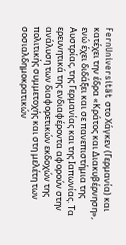FernUniversität στο Χάγκεν (Γερμανία) και κατέχει την έδρα «Κράτος και Διακυβέρνηση», ενώ έχει διδάξει και σε πανεπιστήμια της Αυστρίας, της Γερμανίας και της Ιαπωνίας. Τα ερευνητικά της ενδιαφέροντα αφορούν στην ανάλυση των διαφορετικών εκδοχών της πολιτικής συμμετοχής και στη μελέτη των σοσιαλδημοκρατικών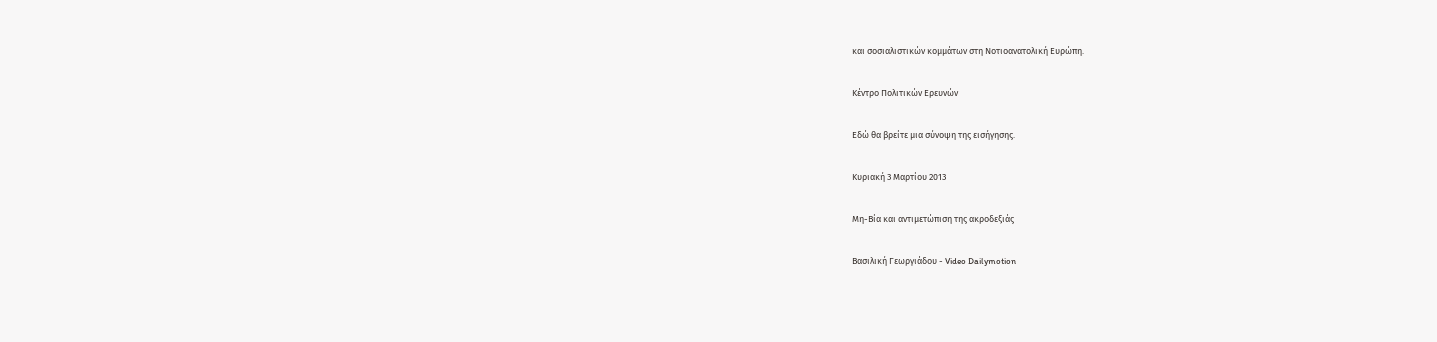και σοσιαλιστικών κομμάτων στη Νοτιοανατολική Ευρώπη.

Κέντρο Πολιτικών Ερευνών

Εδώ θα βρείτε μια σύνοψη της εισήγησης.

Κυριακή 3 Μαρτίου 2013

Μη-Βία και αντιμετώπιση της ακροδεξιάς

Βασιλική Γεωργιάδου - Video Dailymotion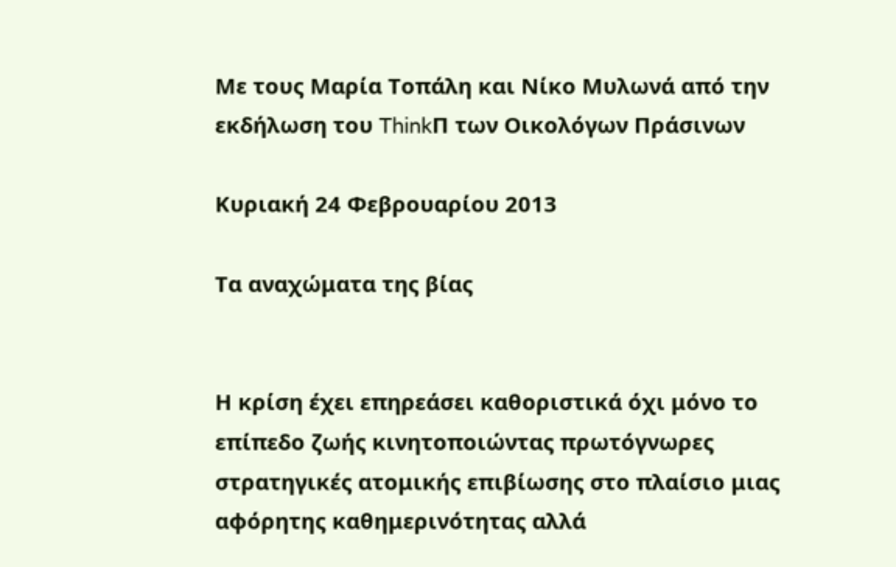Με τους Μαρία Τοπάλη και Νίκο Μυλωνά από την εκδήλωση του ThinkΠ των Οικολόγων Πράσινων

Κυριακή 24 Φεβρουαρίου 2013

Τα αναχώματα της βίας


Η κρίση έχει επηρεάσει καθοριστικά όχι μόνο το επίπεδο ζωής κινητοποιώντας πρωτόγνωρες στρατηγικές ατομικής επιβίωσης στο πλαίσιο μιας αφόρητης καθημερινότητας αλλά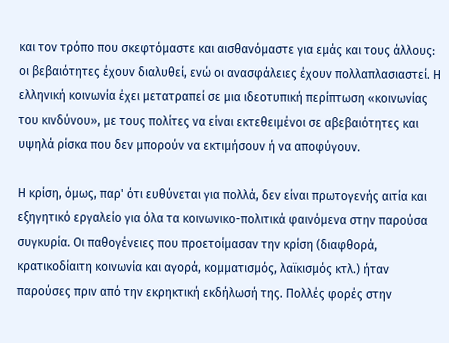και τον τρόπο που σκεφτόμαστε και αισθανόμαστε για εμάς και τους άλλους: οι βεβαιότητες έχουν διαλυθεί, ενώ οι ανασφάλειες έχουν πολλαπλασιαστεί. Η ελληνική κοινωνία έχει μετατραπεί σε μια ιδεοτυπική περίπτωση «κοινωνίας του κινδύνου», με τους πολίτες να είναι εκτεθειμένοι σε αβεβαιότητες και υψηλά ρίσκα που δεν μπορούν να εκτιμήσουν ή να αποφύγουν.

Η κρίση, όμως, παρ' ότι ευθύνεται για πολλά, δεν είναι πρωτογενής αιτία και εξηγητικό εργαλείο για όλα τα κοινωνικο-πολιτικά φαινόμενα στην παρούσα συγκυρία. Οι παθογένειες που προετοίμασαν την κρίση (διαφθορά, κρατικοδίαιτη κοινωνία και αγορά, κομματισμός, λαϊκισμός κτλ.) ήταν παρούσες πριν από την εκρηκτική εκδήλωσή της. Πολλές φορές στην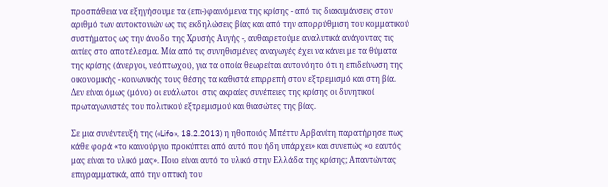προσπάθεια να εξηγήσουμε τα (επι-)φαινόμενα της κρίσης - από τις διακυμάνσεις στον αριθμό των αυτοκτονιών ως τις εκδηλώσεις βίας και από την απορρύθμιση του κομματικού συστήματος ως την άνοδο της Χρυσής Αυγής -, αυθαιρετούμε αναλυτικά ανάγοντας τις αιτίες στο αποτέλεσμα. Μία από τις συνηθισμένες αναγωγές έχει να κάνει με τα θύματα της κρίσης (άνεργοι, νεόπτωχοι), για τα οποία θεωρείται αυτονόητο ότι η επιδείνωση της οικονομικής - κοινωνικής τους θέσης τα καθιστά επιρρεπή στον εξτρεμισμό και στη βία. Δεν είναι όμως (μόνο) οι ευάλωτοι  στις ακραίες συνέπειες της κρίσης οι δυνητικοί πρωταγωνιστές του πολιτικού εξτρεμισμού και θιασώτες της βίας.

Σε μια συνέντευξή της («Lifo», 18.2.2013) η ηθοποιός Μπέττυ Αρβανίτη παρατήρησε πως κάθε φορά «το καινούργιο προκύπτει από αυτό που ήδη υπάρχει» και συνεπώς «ο εαυτός μας είναι το υλικό μας». Ποιο είναι αυτό το υλικό στην Ελλάδα της κρίσης; Απαντώντας επιγραμματικά, από την οπτική του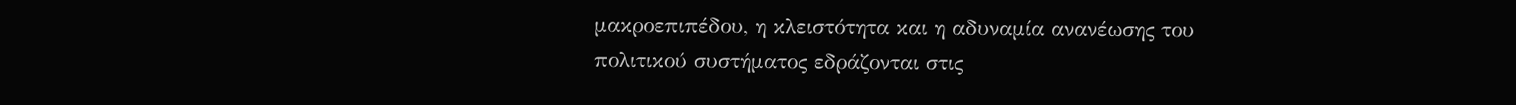μακροεπιπέδου, η κλειστότητα και η αδυναμία ανανέωσης του πολιτικού συστήματος εδράζονται στις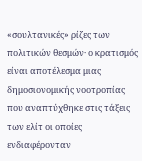«σουλτανικές» ρίζες των πολιτικών θεσμών· ο κρατισμός είναι αποτέλεσμα μιας δημοσιονομικής νοοτροπίας που αναπτύχθηκε στις τάξεις των ελίτ οι οποίες ενδιαφέρονταν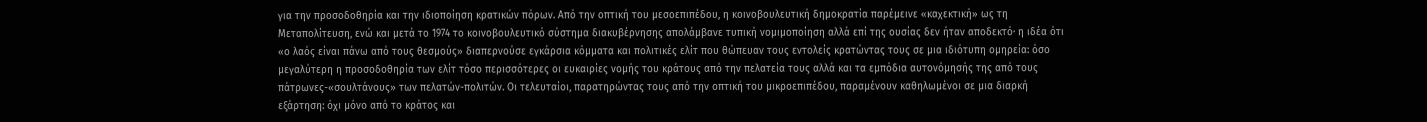για την προσοδοθηρία και την ιδιοποίηση κρατικών πόρων. Από την οπτική του μεσοεπιπέδου, η κοινοβουλευτική δημοκρατία παρέμεινε «καχεκτική» ως τη Μεταπολίτευση, ενώ και μετά το 1974 το κοινοβουλευτικό σύστημα διακυβέρνησης απολάμβανε τυπική νομιμοποίηση αλλά επί της ουσίας δεν ήταν αποδεκτό· η ιδέα ότι «ο λαός είναι πάνω από τους θεσμούς» διαπερνούσε εγκάρσια κόμματα και πολιτικές ελίτ που θώπευαν τους εντολείς κρατώντας τους σε μια ιδιότυπη ομηρεία: όσο μεγαλύτερη η προσοδοθηρία των ελίτ τόσο περισσότερες οι ευκαιρίες νομής του κράτους από την πελατεία τους αλλά και τα εμπόδια αυτονόμησής της από τους πάτρωνες-«σουλτάνους» των πελατών-πολιτών. Οι τελευταίοι, παρατηρώντας τους από την οπτική του μικροεπιπέδου, παραμένουν καθηλωμένοι σε μια διαρκή εξάρτηση: όχι μόνο από το κράτος και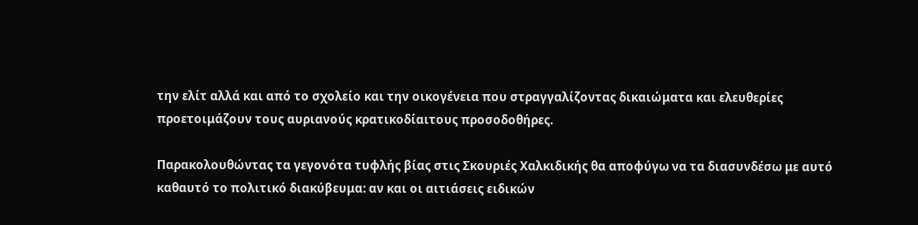την ελίτ αλλά και από το σχολείο και την οικογένεια που στραγγαλίζοντας δικαιώματα και ελευθερίες προετοιμάζουν τους αυριανούς κρατικοδίαιτους προσοδοθήρες.

Παρακολουθώντας τα γεγονότα τυφλής βίας στις Σκουριές Χαλκιδικής θα αποφύγω να τα διασυνδέσω με αυτό καθαυτό το πολιτικό διακύβευμα: αν και οι αιτιάσεις ειδικών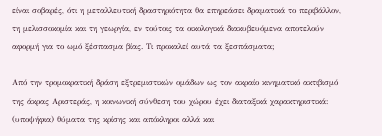είναι σοβαρές, ότι η μεταλλευτική δραστηριότητα θα επηρεάσει δραματικά το περιβάλλον, τη μελισσοκομία και τη γεωργία, εν τούτοις τα οικολογικά διακυβευόμενα αποτελούν αφορμή για το ωμό ξέσπασμα βίας. Τι προκαλεί αυτά τα ξεσπάσματα;

Από την τρομοκρατική δράση εξτρεμιστικών ομάδων ως τον ακραίο κινηματικό ακτιβισμό της άκρας Αριστεράς, η κοινωνική σύνθεση του χώρου έχει διαταξικά χαρακτηριστικά: (υποψήφια) θύματα της κρίσης και απόκληροι αλλά και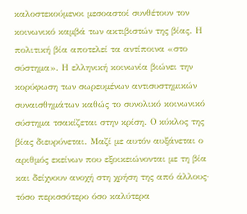καλοστεκούμενοι μεσοαστοί συνθέτουν τον κοινωνικό καμβά των ακτιβιστών της βίας. Η πολιτική βία αποτελεί τα αντίποινα «στο σύστημα». Η ελληνική κοινωνία βιώνει την κορύφωση των σωρευμένων αντισυστημικών συναισθημάτων καθώς το συνολικό κοινωνικό σύστημα τσακίζεται στην κρίση. Ο κύκλος της βίας διευρύνεται. Μαζί με αυτόν αυξάνεται ο αριθμός εκείνων που εξοικειώνονται με τη βία και δείχνουν ανοχή στη χρήση της από άλλους· τόσο περισσότερο όσο καλύτερα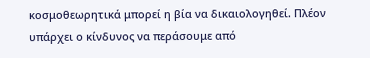κοσμοθεωρητικά μπορεί η βία να δικαιολογηθεί. Πλέον υπάρχει ο κίνδυνος να περάσουμε από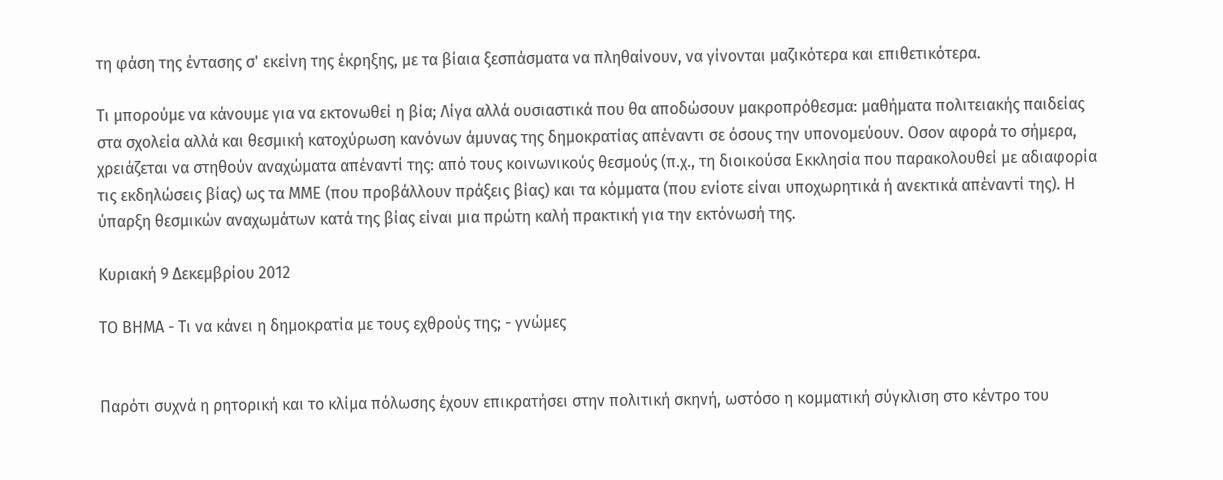τη φάση της έντασης σ' εκείνη της έκρηξης, με τα βίαια ξεσπάσματα να πληθαίνουν, να γίνονται μαζικότερα και επιθετικότερα.

Τι μπορούμε να κάνουμε για να εκτονωθεί η βία; Λίγα αλλά ουσιαστικά που θα αποδώσουν μακροπρόθεσμα: μαθήματα πολιτειακής παιδείας στα σχολεία αλλά και θεσμική κατοχύρωση κανόνων άμυνας της δημοκρατίας απέναντι σε όσους την υπονομεύουν. Οσον αφορά το σήμερα, χρειάζεται να στηθούν αναχώματα απέναντί της: από τους κοινωνικούς θεσμούς (π.χ., τη διοικούσα Εκκλησία που παρακολουθεί με αδιαφορία τις εκδηλώσεις βίας) ως τα ΜΜΕ (που προβάλλουν πράξεις βίας) και τα κόμματα (που ενίοτε είναι υποχωρητικά ή ανεκτικά απέναντί της). Η ύπαρξη θεσμικών αναχωμάτων κατά της βίας είναι μια πρώτη καλή πρακτική για την εκτόνωσή της.

Κυριακή 9 Δεκεμβρίου 2012

ΤΟ ΒΗΜΑ - Τι να κάνει η δημοκρατία με τους εχθρούς της; - γνώμες


Παρότι συχνά η ρητορική και το κλίμα πόλωσης έχουν επικρατήσει στην πολιτική σκηνή, ωστόσο η κομματική σύγκλιση στο κέντρο του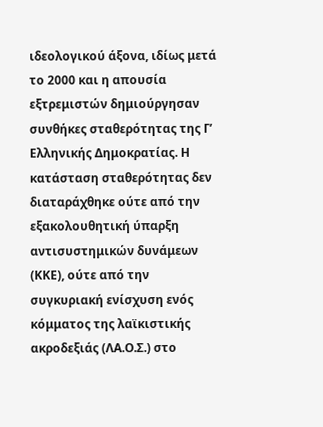ιδεολογικού άξονα, ιδίως μετά το 2000 και η απουσία εξτρεμιστών δημιούργησαν συνθήκες σταθερότητας της Γ’ Ελληνικής Δημοκρατίας. Η κατάσταση σταθερότητας δεν διαταράχθηκε ούτε από την εξακολουθητική ύπαρξη αντισυστημικών δυνάμεων (ΚΚΕ), ούτε από την συγκυριακή ενίσχυση ενός κόμματος της λαϊκιστικής ακροδεξιάς (ΛΑ.Ο.Σ.) στο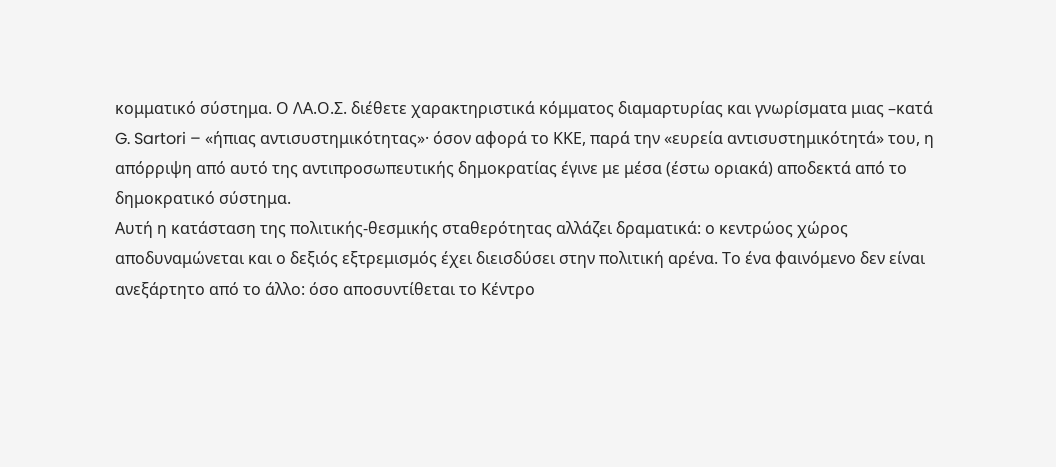κομματικό σύστημα. Ο ΛΑ.Ο.Σ. διέθετε χαρακτηριστικά κόμματος διαμαρτυρίας και γνωρίσματα μιας –κατά G. Sartori – «ήπιας αντισυστημικότητας»· όσον αφορά το ΚΚΕ, παρά την «ευρεία αντισυστημικότητά» του, η απόρριψη από αυτό της αντιπροσωπευτικής δημοκρατίας έγινε με μέσα (έστω οριακά) αποδεκτά από το δημοκρατικό σύστημα.
Αυτή η κατάσταση της πολιτικής-θεσμικής σταθερότητας αλλάζει δραματικά: ο κεντρώος χώρος αποδυναμώνεται και ο δεξιός εξτρεμισμός έχει διεισδύσει στην πολιτική αρένα. Το ένα φαινόμενο δεν είναι ανεξάρτητο από το άλλο: όσο αποσυντίθεται το Κέντρο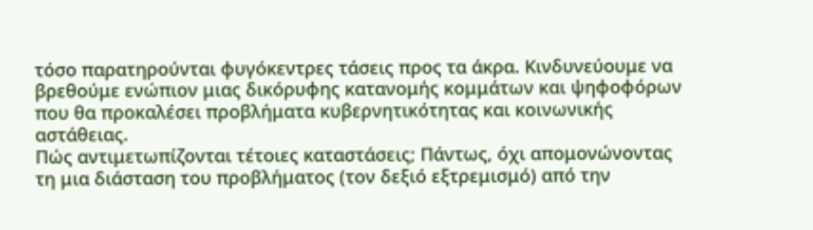τόσο παρατηρούνται φυγόκεντρες τάσεις προς τα άκρα. Κινδυνεύουμε να βρεθούμε ενώπιον μιας δικόρυφης κατανομής κομμάτων και ψηφοφόρων που θα προκαλέσει προβλήματα κυβερνητικότητας και κοινωνικής αστάθειας.
Πώς αντιμετωπίζονται τέτοιες καταστάσεις; Πάντως, όχι απομονώνοντας τη μια διάσταση του προβλήματος (τον δεξιό εξτρεμισμό) από την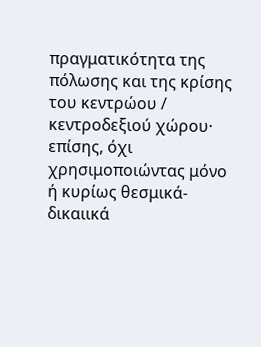πραγματικότητα της πόλωσης και της κρίσης του κεντρώου / κεντροδεξιού χώρου· επίσης, όχι χρησιμοποιώντας μόνο ή κυρίως θεσμικά-δικαιικά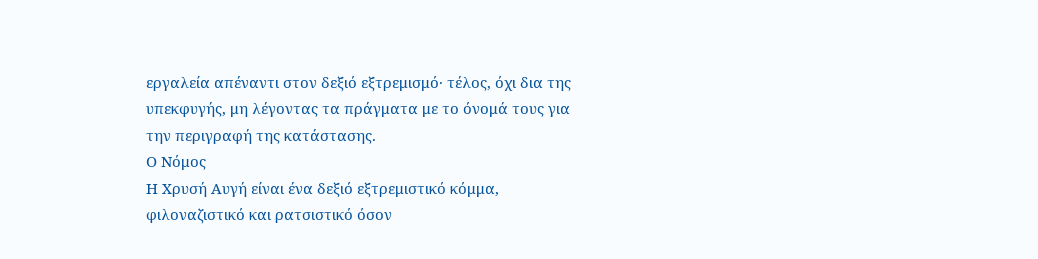εργαλεία απέναντι στον δεξιό εξτρεμισμό· τέλος, όχι δια της υπεκφυγής, μη λέγοντας τα πράγματα με το όνομά τους για την περιγραφή της κατάστασης.
Ο Νόμος
Η Χρυσή Αυγή είναι ένα δεξιό εξτρεμιστικό κόμμα, φιλοναζιστικό και ρατσιστικό όσον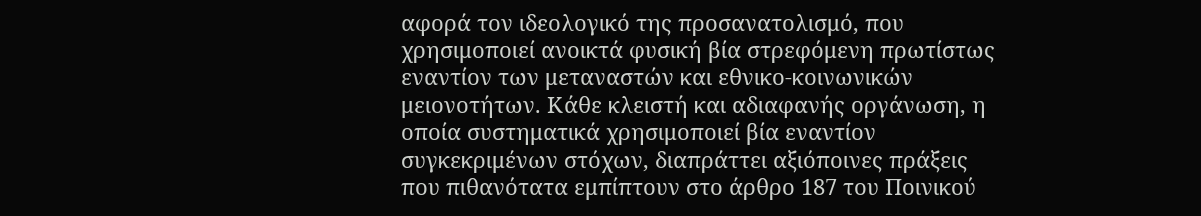αφορά τον ιδεολογικό της προσανατολισμό, που χρησιμοποιεί ανοικτά φυσική βία στρεφόμενη πρωτίστως εναντίον των μεταναστών και εθνικο-κοινωνικών μειονοτήτων. Κάθε κλειστή και αδιαφανής οργάνωση, η οποία συστηματικά χρησιμοποιεί βία εναντίον συγκεκριμένων στόχων, διαπράττει αξιόποινες πράξεις που πιθανότατα εμπίπτουν στο άρθρο 187 του Ποινικού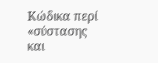Κώδικα περί «σύστασης και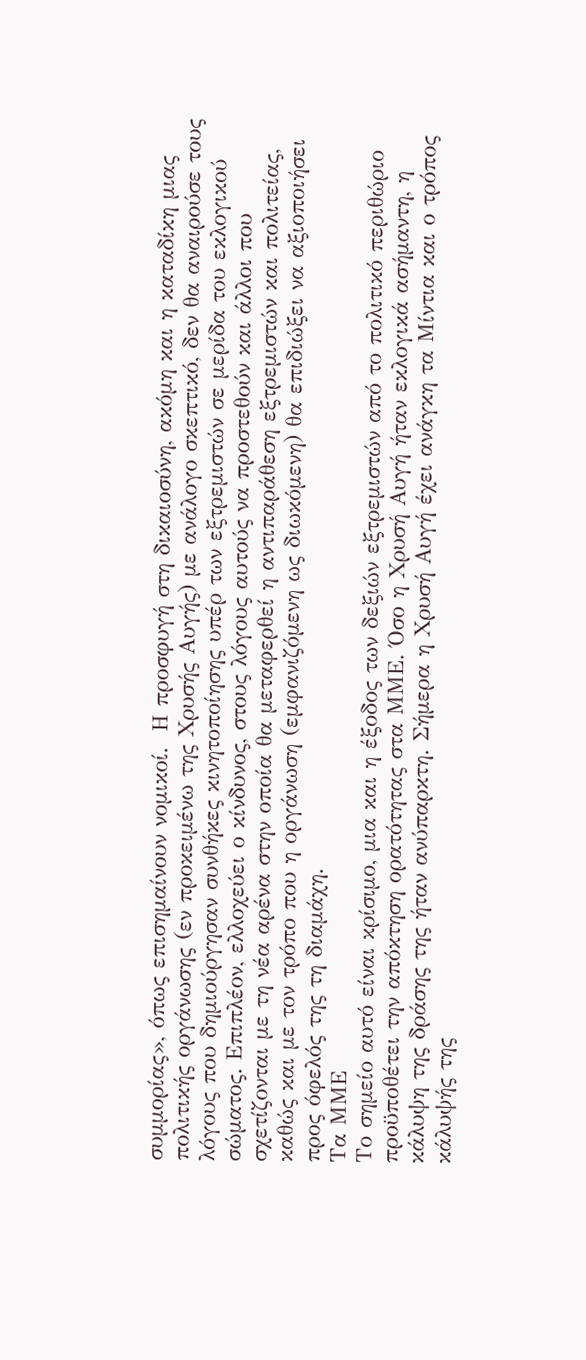συμμορίας», όπως επισημαίνουν νομικοί.  Η προσφυγή στη δικαιοσύνη, ακόμη και η καταδίκη μιας πολιτικής οργάνωσης (εν προκειμένω της Χρυσής Αυγής) με ανάλογο σκεπτικό, δεν θα αναιρούσε τους λόγους που δημιούργησαν συνθήκες κινητοποίησης υπέρ των εξτρεμιστών σε μερίδα του εκλογικού σώματος. Επιπλέον, ελλοχεύει ο κίνδυνος, στους λόγους αυτούς να προστεθούν και άλλοι που σχετίζονται με τη νέα αρένα στην οποία θα μεταφερθεί η αντιπαράθεση εξτρεμιστών και πολιτείας, καθώς και με τον τρόπο που η οργάνωση (εμφανιζόμενη ως διωκόμενη) θα επιδιώξει να αξιοποιήσει προς όφελός της τη διαμάχη.
Τα ΜΜΕ
Το σημείο αυτό είναι κρίσιμο, μια και η έξοδος των δεξιών εξτρεμιστών από το πολιτικό περιθώριο προϋποθέτει την απόκτηση ορατότητας στα ΜΜΕ. Όσο η Χρυσή Αυγή ήταν εκλογικά ασήμαντη, η κάλυψη της δράσης της ήταν ανύπαρκτη. Σήμερα η Χρυσή Αυγή έχει ανάγκη τα Μίντια και ο τρόπος κάλυψής της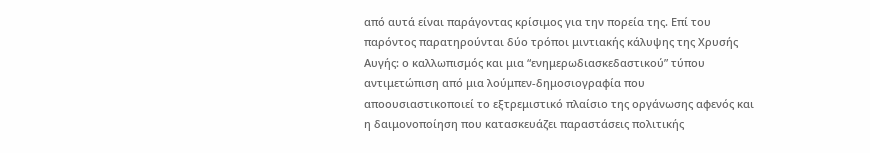από αυτά είναι παράγοντας κρίσιμος για την πορεία της. Επί του παρόντος παρατηρούνται δύο τρόποι μιντιακής κάλυψης της Χρυσής Αυγής: ο καλλωπισμός και μια “ενημερωδιασκεδαστικού” τύπου αντιμετώπιση από μια λούμπεν-δημοσιογραφία που αποουσιαστικοποιεί το εξτρεμιστικό πλαίσιο της οργάνωσης αφενός και η δαιμονοποίηση που κατασκευάζει παραστάσεις πολιτικής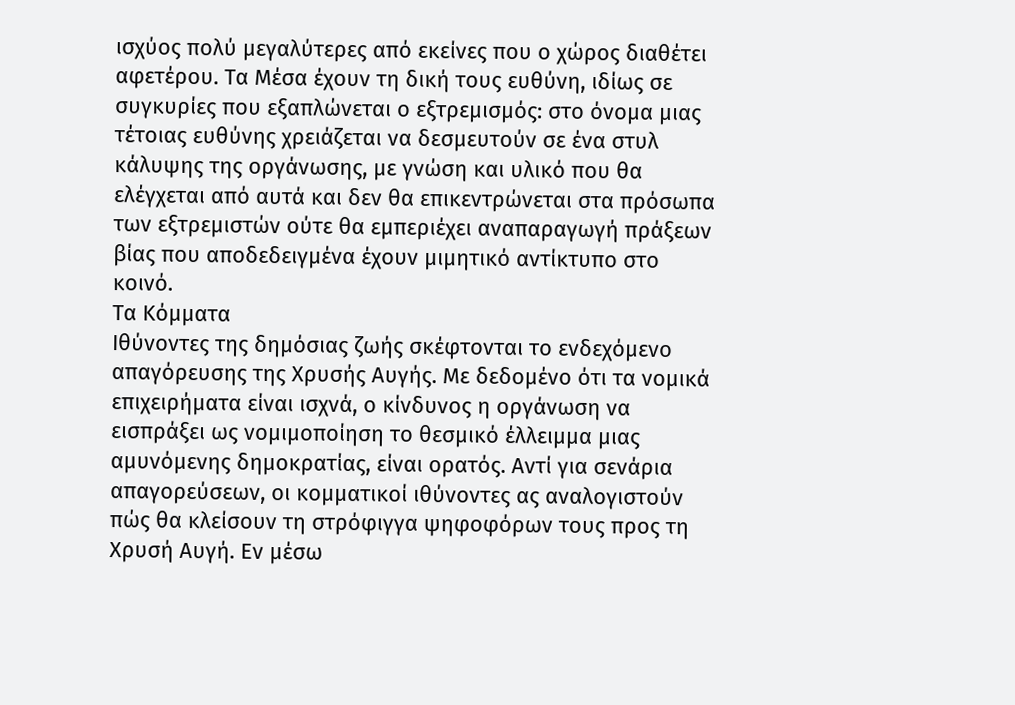ισχύος πολύ μεγαλύτερες από εκείνες που ο χώρος διαθέτει αφετέρου. Τα Μέσα έχουν τη δική τους ευθύνη, ιδίως σε συγκυρίες που εξαπλώνεται ο εξτρεμισμός: στο όνομα μιας τέτοιας ευθύνης χρειάζεται να δεσμευτούν σε ένα στυλ κάλυψης της οργάνωσης, με γνώση και υλικό που θα ελέγχεται από αυτά και δεν θα επικεντρώνεται στα πρόσωπα των εξτρεμιστών ούτε θα εμπεριέχει αναπαραγωγή πράξεων βίας που αποδεδειγμένα έχουν μιμητικό αντίκτυπο στο κοινό.
Τα Κόμματα
Ιθύνοντες της δημόσιας ζωής σκέφτονται το ενδεχόμενο απαγόρευσης της Χρυσής Αυγής. Με δεδομένο ότι τα νομικά επιχειρήματα είναι ισχνά, ο κίνδυνος η οργάνωση να εισπράξει ως νομιμοποίηση το θεσμικό έλλειμμα μιας αμυνόμενης δημοκρατίας, είναι ορατός. Αντί για σενάρια απαγορεύσεων, οι κομματικοί ιθύνοντες ας αναλογιστούν πώς θα κλείσουν τη στρόφιγγα ψηφοφόρων τους προς τη Χρυσή Αυγή. Εν μέσω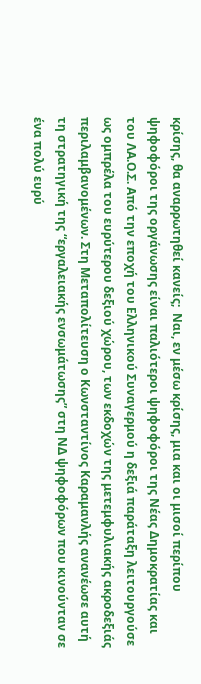κρίσης, θα αναρρωτηθεί κανείς;  Ναι, εν μέσω κρίσης, μια και οι μισοί περίπου ψηφοφόροι της οργάνωσης είναι παλιότεροι ψηφοφόροι της Νέας Δημοκρατίας και του ΛΑ.Ο.Σ. Από την εποχή του Ελληνικού Συναγερμού η δεξιά παράταξη λειτουργούσε ως ομπρέλα του ευρύτερου δεξιού χώρου, των εκδοχών της μετεμφυλιακής ακροδεξιάς περιλαμβανομένων. Στη Μεταπολίτευση ο Κωνσταντίνος Καραμανλής ανανέωσε αυτή τη στρατηγική της “εργαλειακής ενσωμάτωσης” στη ΝΔ ψηφοφόρων που κινούνταν σε ένα πολύ ευρύ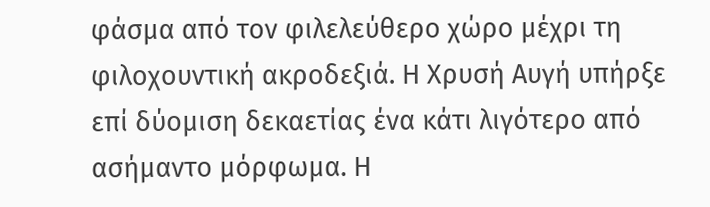φάσμα από τον φιλελεύθερο χώρο μέχρι τη φιλοχουντική ακροδεξιά. Η Χρυσή Αυγή υπήρξε επί δύομιση δεκαετίας ένα κάτι λιγότερο από ασήμαντο μόρφωμα. Η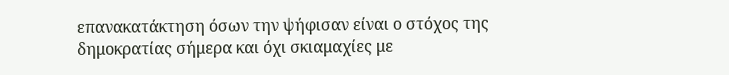επανακατάκτηση όσων την ψήφισαν είναι ο στόχος της δημοκρατίας σήμερα και όχι σκιαμαχίες με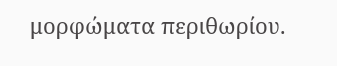μορφώματα περιθωρίου.